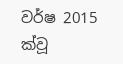වර්ෂ 2015 ක්වූ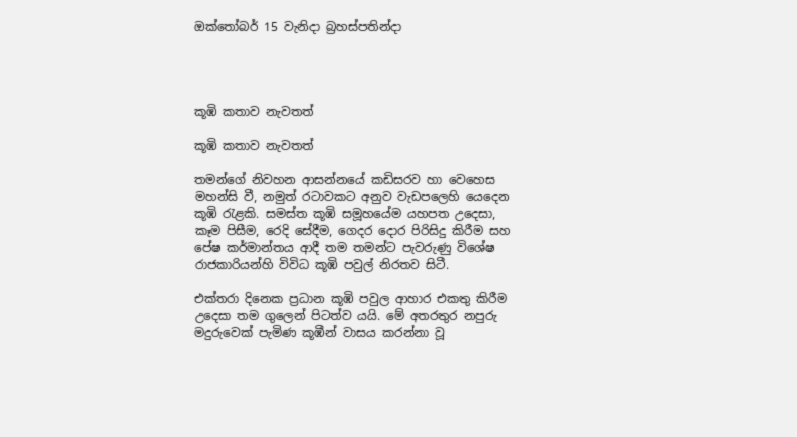ඔක්තෝබර් 15 වැනිදා බ්‍රහස්පතින්දා




කූඹි කතාව නැවතත්

කූඹි කතාව නැවතත්

තමන්ගේ නිවහන ආසන්නයේ කඩිසරව හා වෙහෙස මහන්සි වී, නමුත් රටාවකට අනුව වැඩපලෙහි යෙදෙන කූඹි රැළකි. සමස්ත කූඹි සමූහයේම යහපත උදෙසා, කෑම පිසීම, රෙදි සේදීම, ගෙදර දොර පිරිසිදු කිරීම සහ පේෂ කර්මාන්තය ආදී තම තමන්ට පැවරුණු විශේෂ රාජකාරියන්හි විවිධ කූඹි පවුල් නිරතව සිටී.

එක්තරා දිනෙක ප්‍රධාන කූඹි පවුල ආහාර එකතු කිරීම උදෙසා තම ගුලෙන් පිටත්ව යයි. මේ අතරතුර නපුරු මදුරුවෙක් පැමිණ කූඹීන් වාසය කරන්නා වූ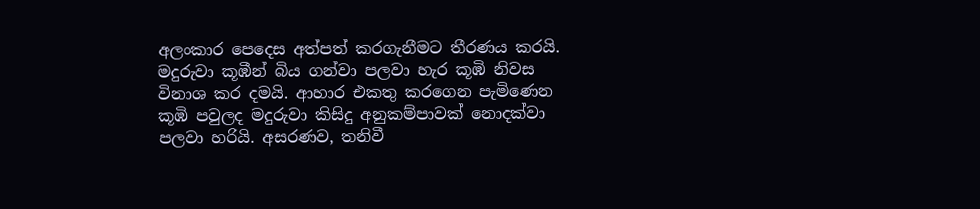අලංකාර පෙදෙස අත්පත් කරගැනීමට තීරණය කරයි. මදුරුවා කූඹීන් බිය ගන්වා පලවා හැර කූඹි නිවස විනාශ කර දමයි. ආහාර එකතු කරගෙන පැමිණෙන කූඹි පවුලද මදුරුවා කිසිදු අනුකම්පාවක් නොදක්වා පලවා හරියි. අසරණව, තනිවී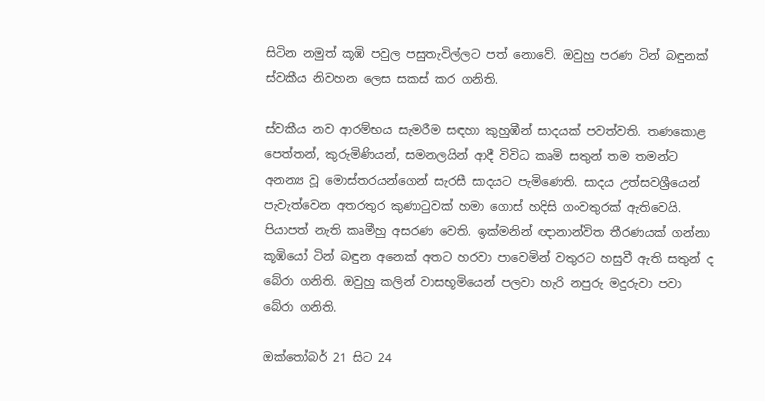සිටින නමුත් කූඹි පවුල පසුතැවිල්ලට පත් නොවේ. ඔවුහු පරණ ටින් බඳුනක් ස්වකීය නිවහන ලෙස සකස් කර ගනිති.

ස්වකීය නව ආරම්භය සැමරීම සඳහා කුහුඹීන් සාදයක් පවත්වති. තණකොළ පෙත්තන්, කුරුමිණියන්, සමනලයින් ආදී විවිධ කෘමි සතුන් තම තමන්ට අනන්‍ය වූ මොස්තරයන්ගෙන් සැරසී සාදයට පැමිණෙති. සාදය උත්සවශ්‍රීයෙන් පැවැත්වෙන අතරතුර කුණාටුවක් හමා ගොස් හදිසි ගංවතුරක් ඇතිවෙයි. පියාපත් නැති කෘමීහු අසරණ වෙති. ඉක්මනින් ඥානාන්විත තීරණයක් ගන්නා කූඹියෝ ටින් බඳුන අනෙක් අතට හරවා පාවෙමින් වතුරට හසුවී ඇති සතුන් ද බේරා ගනිති. ඔවුහු කලින් වාසභූමියෙන් පලවා හැරි නපුරු මදුරුවා පවා බේරා ගනිති.

ඔක්තෝබර් 21 සිට 24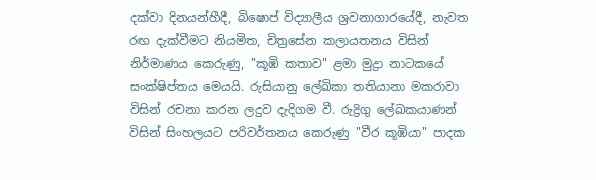දක්වා දිනයන්හීදී, බිෂොප් විද්‍යාලීය ශ්‍රවනාගාරයේදී, නැවත රඟ දැක්වීමට නියමිත, චිත්‍රසේන කලායතනය විසින් නිර්මාණය කෙරුණු, "කූඹි කතාව" ළමා මුද්‍රා නාටකයේ සංක්ෂිප්තය මෙයයි. රුසියානු ලේඛිකා තතියානා මකරාවා විසින් රචනා කරන ලදුව දැදිගම වී. රුද්‍රිගු ලේඛකයාණන් විසින් සිංහලයට පරිවර්තනය කෙරුණු "වීර කූඹියා" පාදක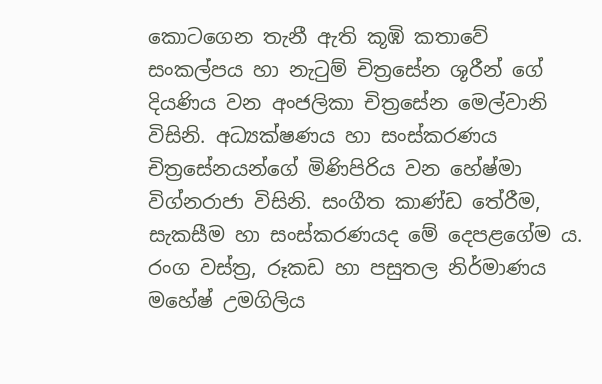කොටගෙන තැනී ඇති කූඹි කතාවේ සංකල්පය හා නැටුම් චිත්‍රසේන ශූරීන් ගේ දියණිය වන අංජලිකා චිත්‍රසේන මෙල්වානි විසිනි. අධ්‍යක්ෂණය හා සංස්කරණය චිත්‍රසේනයන්ගේ මිණිපිරිය වන හේෂ්මා විග්නරාජා විසිනි. සංගීත කාණ්ඩ තේරීම, සැකසීම හා සංස්කරණයද මේ දෙපළගේම ය. රංග වස්ත්‍ර, රූකඩ හා පසුතල නිර්මාණය මහේෂ් උමගිලිය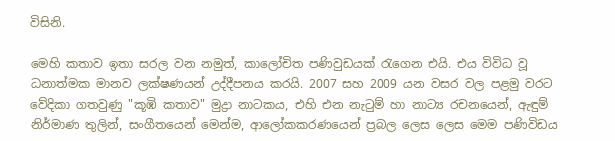විසිනි.

මෙහි කතාව ඉතා සරල වන නමුත්, කාලෝචිත පණිවුඩයක් රැගෙන එයි. එය විවිධ වූ ධනාත්මක මානව ලක්ෂණයන් උද්දීපනය කරයි. 2007 සහ 2009 යන වසර වල පළමු වරට වේදිකා ගතවුණු "කූඹි කතාව" මුද්‍රා නාටකය, එහි එන නැටුම් හා නාට්‍ය රචනයෙන්, ඇඳුම් නිර්මාණ තුලින්, සංගීතයෙන් මෙන්ම, ආලෝකකරණයෙන් ප්‍රබල ලෙස ලෙස මෙම පණිවිඩය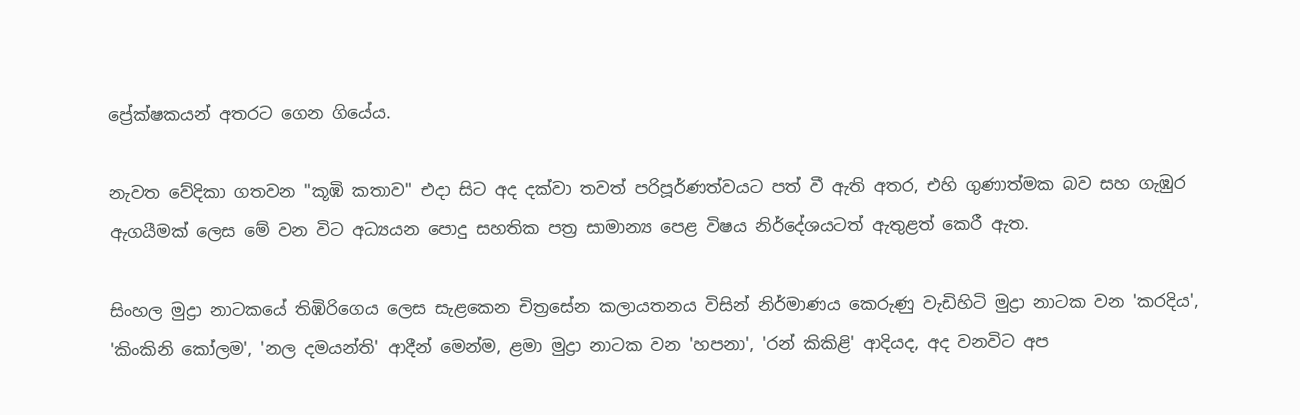ප්‍රේක්ෂකයන් අතරට ගෙන ගියේය.

නැවත වේදිකා ගතවන "කූඹි කතාව" එදා සිට අද දක්වා තවත් පරිපූර්ණත්වයට පත් වී ඇති අතර, එහි ගුණාත්මක බව සහ ගැඹුර ඇගයීමක් ලෙස මේ වන විට අධ්‍යයන පොදු සහතික පත්‍ර සාමාන්‍ය පෙළ විෂය නිර්දේශයටත් ඇතුළත් කෙරී ඇත.

සිංහල මුද්‍රා නාටකයේ තිඹිරිගෙය ලෙස සැළකෙන චිත්‍රසේන කලායතනය විසින් නිර්මාණය කෙරුණු වැඩිහිටි මුද්‍රා නාටක වන 'කරදිය', 'කිංකිනි කෝලම', 'නල දමයන්ති' ආදීන් මෙන්ම, ළමා මුද්‍රා නාටක වන 'හපනා', 'රන් කිකිළි' ආදියද, අද වනවිට අප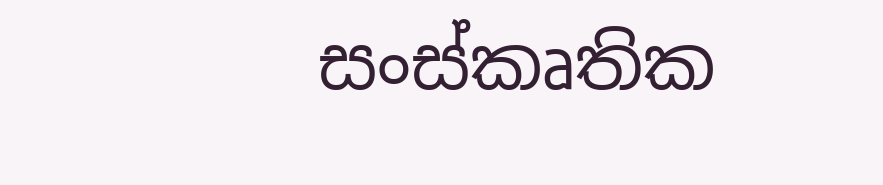සංස්කෘතික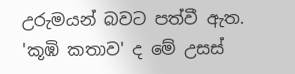උරුමයන් බවට පත්වී ඇත. 'කූඹි කතාව' ද මේ උසස්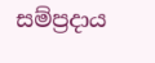සම්ප්‍රදාය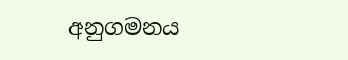අනුගමනය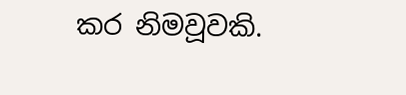කර නිමවූවකි.